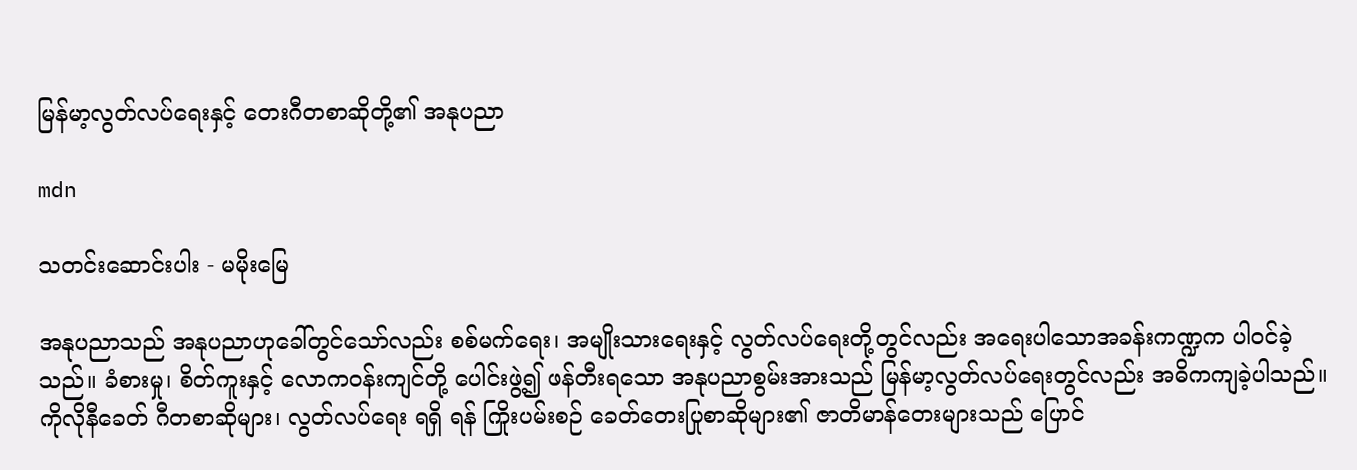မြန်မာ့လွတ်လပ်ရေးနှင့် တေးဂီတစာဆိုတို့၏ အနုပညာ

mdn

သတင်းဆောင်းပါး - မမိုးမြေ

အနုပညာသည် အနုပညာဟုခေါ်တွင်သော်လည်း စစ်မက်ရေး၊ အမျိုးသားရေးနှင့် လွတ်လပ်ရေးတို့တွင်လည်း အရေးပါသောအခန်းကဏ္ဍက ပါဝင်ခဲ့သည်။ ခံစားမှု၊ စိတ်ကူးနှင့် လောကဝန်းကျင်တို့ ပေါင်းဖွဲ့၍ ဖန်တီးရသော အနုပညာစွမ်းအားသည် မြန်မာ့လွတ်လပ်ရေးတွင်လည်း အဓိကကျခဲ့ပါသည်။ ကိုလိုနီခေတ် ဂီတစာဆိုများ၊ လွတ်လပ်ရေး ရရှိ ရန် ကြိုးပမ်းစဉ် ခေတ်တေးပြုစာဆိုများ၏ ဇာတိမာန်တေးများသည် ပြောင်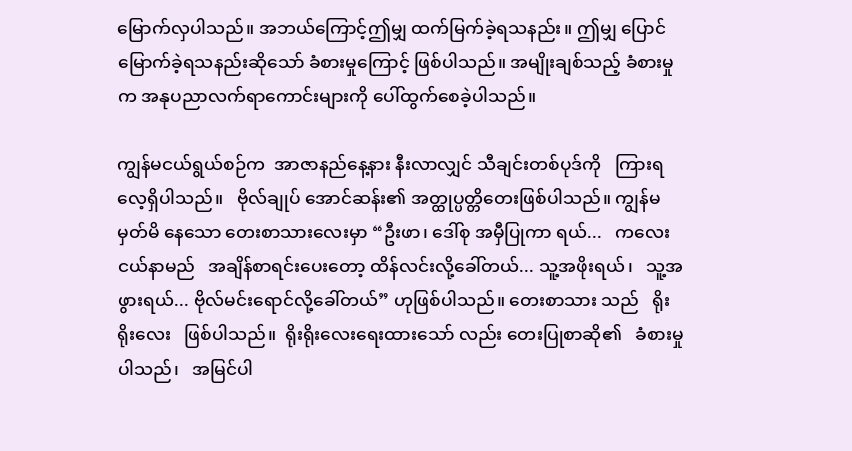မြောက်လှပါသည်။ အဘယ်ကြောင့်ဤမျှ ထက်မြက်ခဲ့ရသနည်း။ ဤမျှ ပြောင်မြောက်ခဲ့ရသနည်းဆိုသော် ခံစားမှုကြောင့် ဖြစ်ပါသည်။ အမျိုးချစ်သည့် ခံစားမှုက အနုပညာလက်ရာကောင်းများကို ပေါ်ထွက်စေခဲ့ပါသည်။

ကျွန်မငယ်ရွယ်စဉ်က  အာဇာနည်နေ့နား နီးလာလျှင် သီချင်းတစ်ပုဒ်ကို   ကြားရလေ့ရှိပါသည်။   ဗိုလ်ချုပ် အောင်ဆန်း၏ အတ္ထုပ္ပတ္တိတေးဖြစ်ပါသည်။ ကျွန်မ မှတ်မိ နေသော တေးစာသားလေးမှာ “ဦးဖာ၊ ဒေါ်စု အမှီပြုကာ ရယ်...   ကလေးငယ်နာမည်   အချိန်စာရင်းပေးတော့ ထိန်လင်းလို့ခေါ်တယ်... သူ့အဖိုးရယ်၊   သူ့အဖွားရယ်... ဗိုလ်မင်းရောင်လို့ခေါ်တယ်” ဟုဖြစ်ပါသည်။ တေးစာသား သည်   ရိုးရိုးလေး   ဖြစ်ပါသည်။  ရိုးရိုးလေးရေးထားသော် လည်း တေးပြုစာဆို၏   ခံစားမှုပါသည်၊   အမြင်ပါ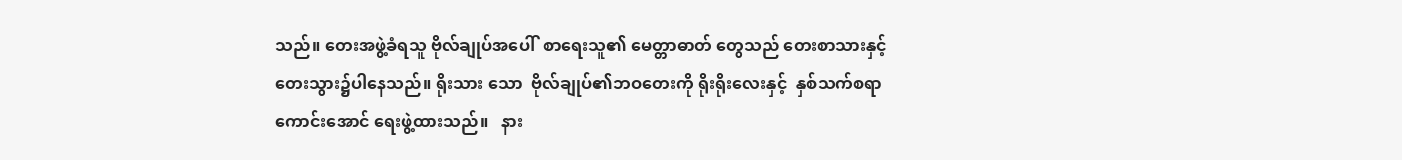သည်။ တေးအဖွဲ့ခံရသူ ဗိုလ်ချုပ်အပေါ်  စာရေးသူ၏ မေတ္တာဓာတ် တွေသည် တေးစာသားနှင့် တေးသွား၌ပါနေသည်။ ရိုးသား သော  ဗိုလ်ချုပ်၏ဘဝတေးကို ရိုးရိုးလေးနှင့်  နှစ်သက်စရာ ကောင်းအောင် ရေးဖွဲ့ထားသည်။   နား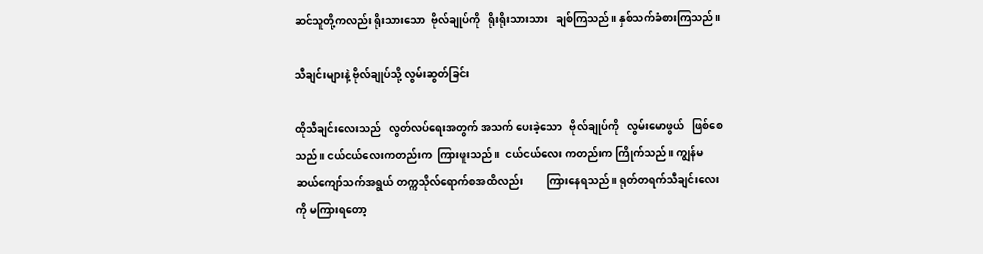ဆင်သူတို့ကလည်း ရိုးသားသော  ဗိုလ်ချုပ်ကို   ရိုးရိုးသားသား   ချစ်ကြသည်။ နှစ်သက်ခံစားကြသည်။

သီချင်းများနဲ့ ဗိုလ်ချုပ်သို့ လွမ်းဆွတ်ခြင်း

ထိုသီချင်းလေးသည်   လွတ်လပ်ရေးအတွက် အသက် ပေးခဲ့သော   ဗိုလ်ချုပ်ကို   လွမ်းမောဖွယ်   ဖြစ်စေသည်။ ငယ်ငယ်လေးကတည်းက  ကြားဖူးသည်။  ငယ်ငယ်လေး ကတည်းက ကြိုက်သည်။ ကျွန်မဆယ်ကျော်သက်အရွယ် တက္ကသိုလ်ရောက်စအထိလည်း         ကြားနေရသည်။ ရုတ်တရက်သီချင်းလေးကို မကြားရတော့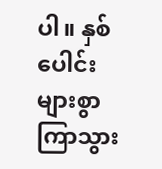ပါ။ နှစ်ပေါင်း များစွာ ကြာသွား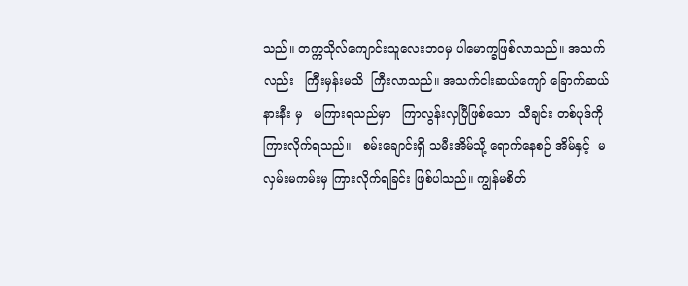သည်။ တက္ကသိုလ်ကျောင်းသူလေးဘဝမှ ပါမောက္ခဖြစ်လာသည်။ အသက်လည်း   ကြီးမှန်းမသိ  ကြီးလာသည်။ အသက်ငါးဆယ်ကျော် ခြောက်ဆယ်နားနီး မှ   မကြားရသည်မှာ   ကြာလွန်းလှပြီဖြစ်သော  သီချင်း တစ်ပုဒ်ကို ကြားလိုက်ရသည်။   စမ်းချောင်းရှိ သမီးအိမ်သို့ ရောက်နေစဉ် အိမ်နှင့်  မလှမ်းမကမ်းမှ ကြားလိုက်ရခြင်း ဖြစ်ပါသည်။ ကျွန်မစိတ်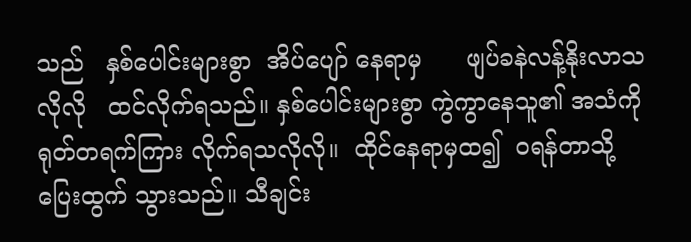သည်   နှစ်ပေါင်းများစွာ  အိပ်ပျော် နေရာမှ      ဖျပ်ခနဲလန့်နိုးလာသလိုလို   ထင်လိုက်ရသည်။ နှစ်ပေါင်းများစွာ ကွဲကွာနေသူ၏ အသံကို ရုတ်တရက်ကြား လိုက်ရသလိုလို။  ထိုင်နေရာမှထ၍  ဝရန်တာသို့ ပြေးထွက် သွားသည်။ သီချင်း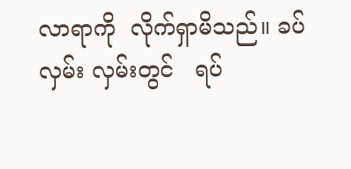လာရာကို  လိုက်ရှာမိသည်။ ခပ်လှမ်း လှမ်းတွင်   ရပ်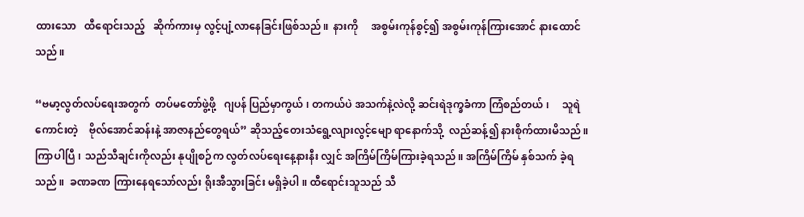ထားသော   ထီရောင်းသည့်   ဆိုက်ကားမှ လွင့်ပျံ့လာနေခြင်းဖြစ်သည်။  နားကို     အစွမ်းကုန်စွင့်၍ အစွမ်းကုန်ကြားအောင် နားထောင်သည်။

“ဗမာ့လွတ်လပ်ရေးအတွက်  တပ်မတော်ဖွဲ့ဖို့   ဂျပန် ပြည်မှာကွယ်၊ တကယ်ပဲ အသက်နဲ့လဲလို့ ဆင်းရဲဒုက္ခခံကာ ကြံစည်တယ်၊     သူရဲကောင်းတဲ့    ဗိုလ်အောင်ဆန်းနဲ့ အာဇာနည်တွေရယ်” ဆိုသည့်တေးသံရွေ့လျားလွင့်မျော ရာနောက်သို့  လည်ဆန့်၍ နားစိုက်ထားမိသည်။ ကြာပါပြီ၊ သည်သီချင်းကိုလည်း နုပျိုစဉ်က လွတ်လပ်ရေးနေ့နားနီး လျှင် အကြိမ်ကြိမ်ကြားခဲ့ရသည်။ အကြိမ်ကြိမ် နှစ်သက် ခဲ့ရသည်။  ခဏခဏ ကြားနေရသော်လည်း ရိုးအီသွားခြင်း မရှိခဲ့ပါ။ ထီရောင်းသူသည် သီ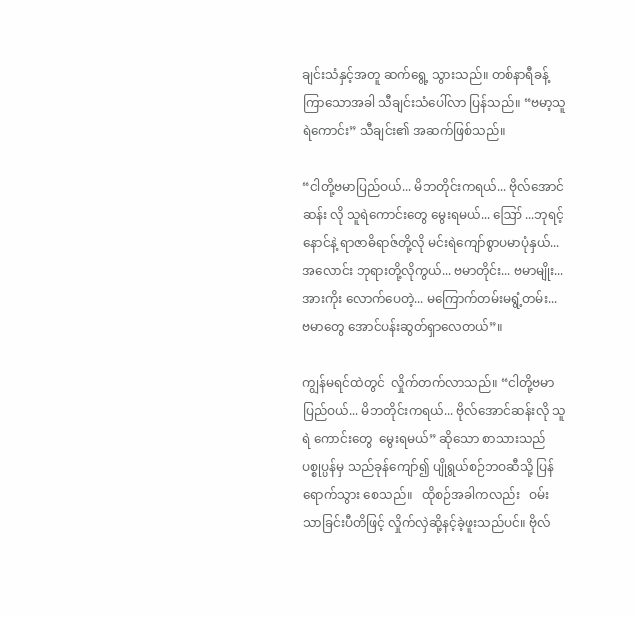ချင်းသံနှင့်အတူ ဆက်ရွေ့ သွားသည်။ တစ်နာရီခန့်ကြာသောအခါ သီချင်းသံပေါ်လာ ပြန်သည်။ “ဗမာ့သူရဲကောင်း” သီချင်း၏ အဆက်ဖြစ်သည်။

“ငါတို့ဗမာပြည်ဝယ်... မိဘတိုင်းကရယ်... ဗိုလ်အောင်ဆန်း လို သူရဲကောင်းတွေ မွေးရမယ်... ဪ ...ဘုရင့်နောင်နဲ့ ရာဇာဓိရာဇ်တို့လို မင်းရဲကျော်စွာပမာပုံနှယ်... အလောင်း ဘုရားတို့လိုကွယ်... ဗမာတိုင်း... ဗမာမျိုး...အားကိုး လောက်ပေတဲ့... မကြောက်တမ်းမရွံ့တမ်း...  ဗမာတွေ အောင်ပန်းဆွတ်ရှာလေတယ်”။

ကျွန်မရင်ထဲတွင်  လှိုက်တက်လာသည်။ “ငါတို့ဗမာ ပြည်ဝယ်... မိဘတိုင်းကရယ်... ဗိုလ်အောင်ဆန်းလို သူရဲ ကောင်းတွေ  မွေးရမယ်” ဆိုသော စာသားသည် ပစ္စုပ္ပန်မှ သည်ခုန်ကျော်၍ ပျိုရွယ်စဉ်ဘဝဆီသို့ ပြန်ရောက်သွား စေသည်။   ထိုစဉ်အခါကလည်း   ဝမ်းသာခြင်းပီတိဖြင့် လှိုက်လှဲဆို့နင့်ခဲ့ဖူးသည်ပင်။ ဗိုလ်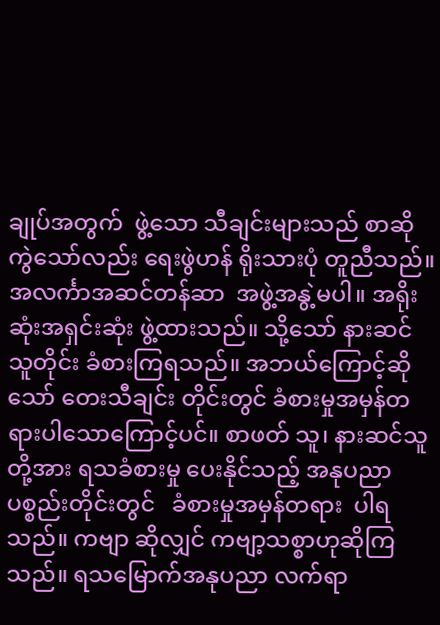ချုပ်အတွက်  ဖွဲ့သော သီချင်းများသည် စာဆိုကွဲသော်လည်း ရေးဖွဲဟန် ရိုးသားပုံ တူညီသည်။    အလင်္ကာအဆင်တန်ဆာ  အဖွဲ့အနွဲ့မပါ။ အရိုးဆုံးအရှင်းဆုံး ဖွဲ့ထားသည်။ သို့သော် နားဆင်သူတိုင်း ခံစားကြရသည်။ အဘယ်ကြောင့်ဆိုသော် တေးသီချင်း တိုင်းတွင် ခံစားမှုအမှန်တရားပါသောကြောင့်ပင်။ စာဖတ် သူ၊ နားဆင်သူတို့အား ရသခံစားမှု ပေးနိုင်သည့် အနုပညာ ပစ္စည်းတိုင်းတွင်   ခံစားမှုအမှန်တရား  ပါရသည်။ ကဗျာ ဆိုလျှင် ကဗျာ့သစ္စာဟုဆိုကြသည်။ ရသမြောက်အနုပညာ လက်ရာ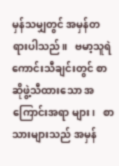မှန်သမျှတွင် အမှန်တရားပါသည်။   ဗမာ့သူရဲ ကောင်းသီချင်းတွင် စာဆိုဖွဲ့သီထားသော အကြောင်းအရာ များ၊   စာသားများသည် အမှန်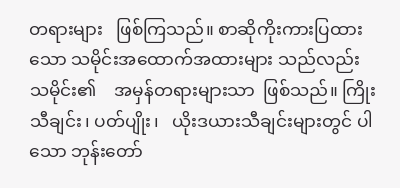တရားများ   ဖြစ်ကြသည်။ စာဆိုကိုးကားပြထားသော သမိုင်းအထောက်အထားများ သည်လည်း    သမိုင်း၏    အမှန်တရားများသာ  ဖြစ်သည်။ ကြိုးသီချင်း၊ ပတ်ပျိုး၊   ယိုးဒယားသီချင်းများတွင် ပါသော ဘုန်းတော်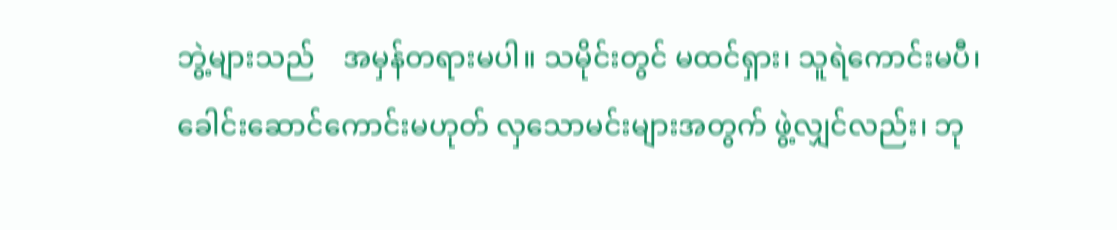ဘွဲ့များသည်    အမှန်တရားမပါ။ သမိုင်းတွင် မထင်ရှား၊ သူရဲကောင်းမပီ၊ ခေါင်းဆောင်ကောင်းမဟုတ် လှသောမင်းများအတွက် ဖွဲ့လျှင်လည်း၊ ဘု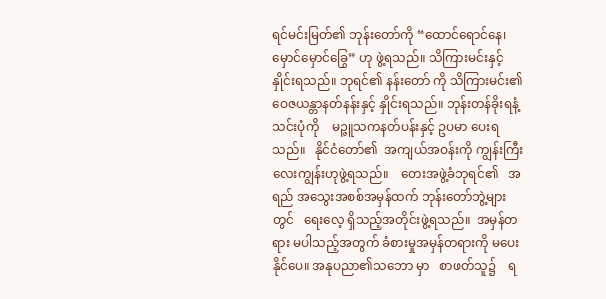ရင်မင်းမြတ်၏ ဘုန်းတော်ကို “ထောင်ရောင်နေ၊ မှောင်မှောင်ခြွေ” ဟု ဖွဲ့ရသည်။ သိကြားမင်းနှင့် နှိုင်းရသည်။ ဘုရင်၏ နန်းတော် ကို သိကြားမင်း၏ ဝေဇယန္တာနတ်နန်းနှင့် နှိုင်းရသည်။ ဘုန်းတန်ခိုးရနံ့သင်းပုံကို    မဉ္ဇူသကနတ်ပန်းနှင့် ဥပမာ ပေးရသည်။   နိုင်ငံတော်၏  အကျယ်အဝန်းကို ကျွန်းကြီး လေးကျွန်းဟုဖွဲ့ရသည်။    တေးအဖွဲ့ခံဘုရင်၏   အရည် အသွေးအစစ်အမှန်ထက် ဘုန်းတော်ဘွဲ့များတွင်   ရေးလေ့ ရှိသည့်အတိုင်းဖွဲ့ရသည်။  အမှန်တရား မပါသည့်အတွက် ခံစားမှုအမှန်တရားကို မပေးနိုင်ပေ။ အနုပညာ၏သဘော မှာ   စာဖတ်သူ၌    ရ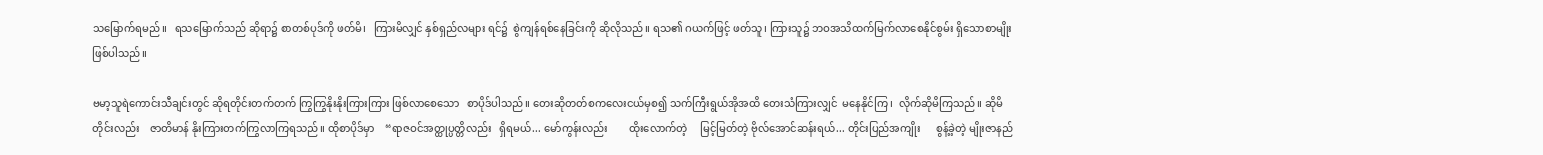သမြောက်ရမည်။   ရသမြောက်သည် ဆိုရာ၌ စာတစ်ပုဒ်ကို ဖတ်မိ၊   ကြားမိလျှင် နှစ်ရှည်လများ ရင်၌  စွဲကျန်ရစ်နေခြင်းကို ဆိုလိုသည်။ ရသ၏ ဂယက်ဖြင့် ဖတ်သူ၊ ကြားသူ၌ ဘဝအသိထက်မြက်လာစေနိုင်စွမ်း ရှိသောစာမျိုး   ဖြစ်ပါသည်။

ဗမာ့သူရဲကောင်းသီချင်းတွင် ဆိုရတိုင်းတက်တက် ကြွကြွနိုးနိုးကြားကြား ဖြစ်လာစေသော   စာပိုဒ်ပါသည်။ တေးဆိုတတ်စကလေးငယ်မှစ၍ သက်ကြီးရွယ်အိုအထိ တေးသံကြားလျှင်  မနေနိုင်ကြ၊  လိုက်ဆိုမိကြသည်။ ဆိုမိ တိုင်းလည်း    ဇာတိမာန် နိုးကြားတက်ကြွလာကြရသည်။ ထိုစာပိုဒ်မှာ    “ရာဇဝင်အတ္ထုပ္ပတ္တိလည်း   ရှိရမယ်... မော်ကွန်းလည်း        ထိုးလောက်တဲ့     မြင့်မြတ်တဲ့ ဗိုလ်အောင်ဆန်းရယ်... တိုင်းပြည်အကျိုး      စွန့်ခဲ့တဲ့ မျိုးဇာနည်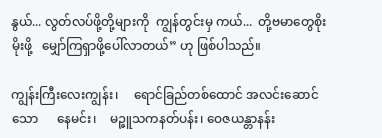နွယ်... လွတ်လပ်ဖို့တို့များကို  ကျွန်တွင်းမှ ကယ်...  တို့ဗမာတွေစိုးမိုးဖို့   မျှော်ကြရှာဖို့ပေါ်လာတယ်” ဟု ဖြစ်ပါသည်။

ကျွန်းကြီးလေးကျွန်း၊     ရောင်ခြည်တစ်ထောင် အလင်းဆောင်သော      နေမင်း၊    မဉ္ဇူသကနတ်ပန်း၊ ဝေဇယန္တာနန်း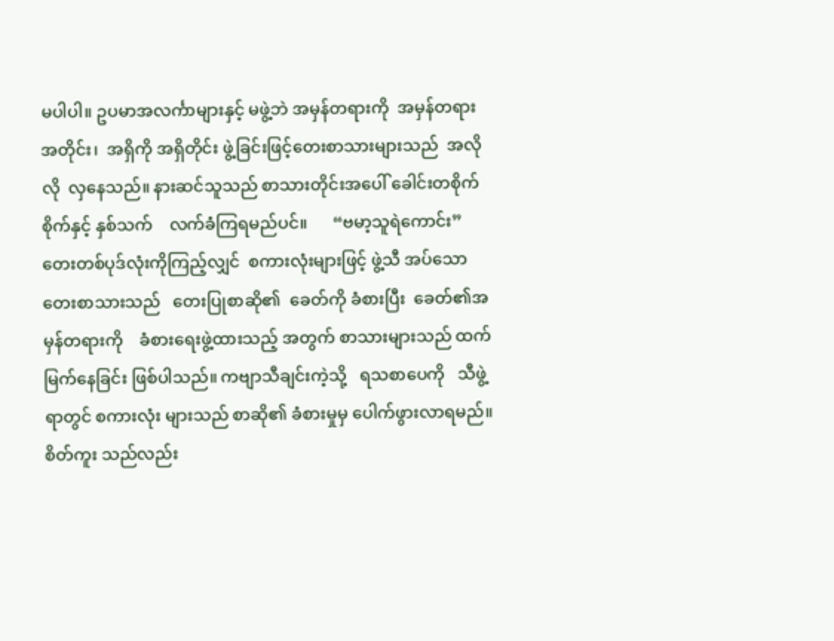မပါပါ။ ဥပမာအလင်္ကာများနှင့် မဖွဲ့ဘဲ အမှန်တရားကို  အမှန်တရားအတိုင်း၊  အရှိကို အရှိတိုင်း ဖွဲ့ခြင်းဖြင့်တေးစာသားများသည်  အလိုလို  လှနေသည်။ နားဆင်သူသည် စာသားတိုင်းအပေါ် ခေါင်းတစိုက်စိုက်နှင့် နှစ်သက်    လက်ခံကြရမည်ပင်။      “ဗမာ့သူရဲကောင်း” တေးတစ်ပုဒ်လုံးကိုကြည့်လျှင်  စကားလုံးများဖြင့် ဖွဲ့သီ အပ်သောတေးစာသားသည်   တေးပြုစာဆို၏  ခေတ်ကို ခံစားပြီး  ခေတ်၏အမှန်တရားကို    ခံစားရေးဖွဲ့ထားသည့် အတွက် စာသားများသည် ထက်မြက်နေခြင်း ဖြစ်ပါသည်။ ကဗျာသီချင်းကဲ့သို့   ရသစာပေကို   သီဖွဲ့ရာတွင် စကားလုံး များသည် စာဆို၏ ခံစားမှုမှ ပေါက်ဖွားလာရမည်။ စိတ်ကူး သည်လည်း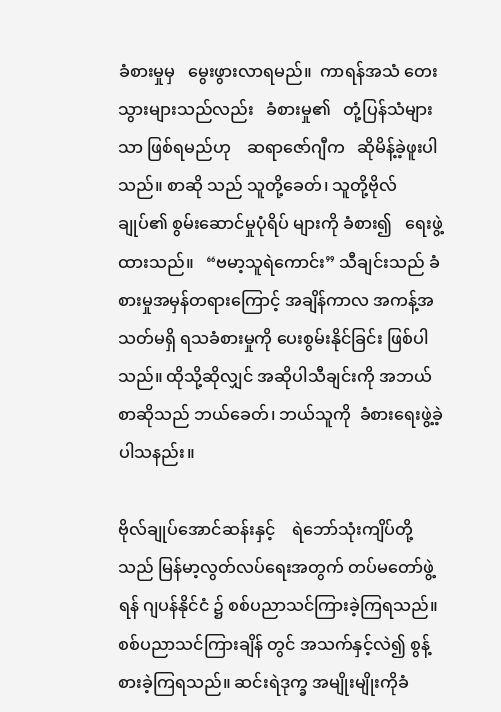ခံစားမှုမှ   မွေးဖွားလာရမည်။  ကာရန်အသံ တေးသွားများသည်လည်း   ခံစားမှု၏   တုံ့ပြန်သံများသာ ဖြစ်ရမည်ဟု    ဆရာဇော်ဂျီက   ဆိုမိန့်ခဲ့ဖူးပါသည်။ စာဆို သည် သူတို့ခေတ်၊ သူတို့ဗိုလ်ချုပ်၏ စွမ်းဆောင်မှုပုံရိပ် များကို ခံစား၍   ရေးဖွဲ့ထားသည်။   “ဗမာ့သူရဲကောင်း” သီချင်းသည် ခံစားမှုအမှန်တရားကြောင့် အချိန်ကာလ အကန့်အသတ်မရှိ ရသခံစားမှုကို ပေးစွမ်းနိုင်ခြင်း ဖြစ်ပါ သည်။ ထိုသို့ဆိုလျှင် အဆိုပါသီချင်းကို အဘယ်စာဆိုသည် ဘယ်ခေတ်၊ ဘယ်သူကို  ခံစားရေးဖွဲ့ခဲ့ပါသနည်း။

ဗိုလ်ချုပ်အောင်ဆန်းနှင့်    ရဲဘော်သုံးကျိပ်တို့သည် မြန်မာ့လွတ်လပ်ရေးအတွက် တပ်မတော်ဖွဲ့ရန် ဂျပန်နိုင်ငံ ၌ စစ်ပညာသင်ကြားခဲ့ကြရသည်။ စစ်ပညာသင်ကြားချိန် တွင် အသက်နှင့်လဲ၍ စွန့်စားခဲ့ကြရသည်။ ဆင်းရဲဒုက္ခ အမျိုးမျိုးကိုခံ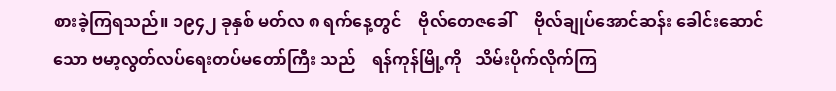စားခဲ့ကြရသည်။ ၁၉၄၂ ခုနှစ် မတ်လ ၈ ရက်နေ့တွင်    ဗိုလ်တေဇခေါ်     ဗိုလ်ချုပ်အောင်ဆန်း ခေါင်းဆောင်သော ဗမာ့လွတ်လပ်ရေးတပ်မတော်ကြီး သည်    ရန်ကုန်မြို့ကို   သိမ်းပိုက်လိုက်ကြ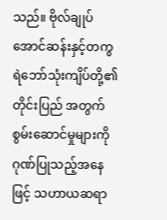သည်။ ဗိုလ်ချုပ် အောင်ဆန်းနှင့်တကွ    ရဲဘော်သုံးကျိပ်တို့၏   တိုင်းပြည် အတွက်   စွမ်းဆောင်မှုများကို   ဂုဏ်ပြုသည့်အနေဖြင့် သဟာယဆရာ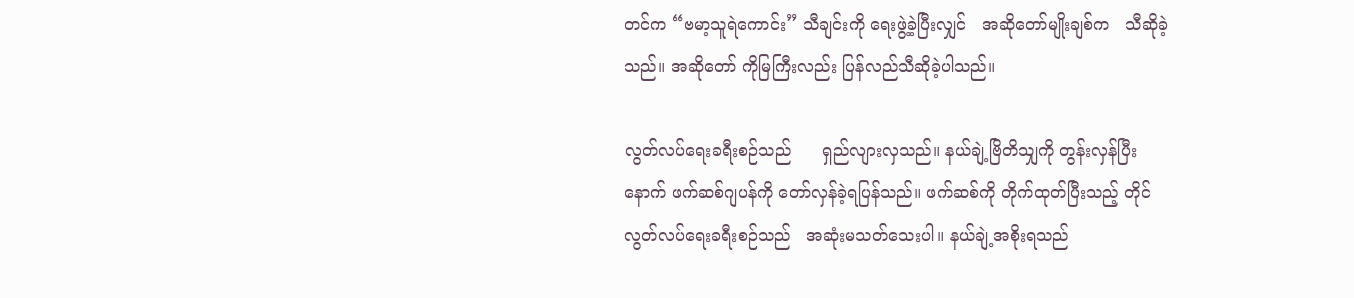တင်က “ဗမာ့သူရဲကောင်း” သီချင်းကို ရေးဖွဲ့ခဲ့ပြီးလျှင်   အဆိုတော်မျိုးချစ်က   သီဆိုခဲ့သည်။ အဆိုတော် ကိုမြကြီးလည်း ပြန်လည်သီဆိုခဲ့ပါသည်။

လွတ်လပ်ရေးခရီးစဉ်သည်      ရှည်လျားလှသည်။ နယ်ချဲ့ဗြိတိသျှကို တွန်းလှန်ပြီးနောက် ဖက်ဆစ်ဂျပန်ကို တော်လှန်ခဲ့ရပြန်သည်။ ဖက်ဆစ်ကို တိုက်ထုတ်ပြီးသည့် တိုင်   လွတ်လပ်ရေးခရီးစဉ်သည်   အဆုံးမသတ်သေးပါ။ နယ်ချဲ့အစိုးရသည်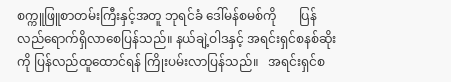စက္ကူဖြူစာတမ်းကြီးနှင့်အတူ ဘုရင်ခံ ဒေါ်မန်စမစ်ကို       ပြန်လည်ရောက်ရှိလာစေပြန်သည်။ နယ်ချဲ့ဝါဒနှင့် အရင်းရှင်စနစ်ဆိုးကို ပြန်လည်ထူထောင်ရန် ကြိုးပမ်းလာပြန်သည်။   အရင်းရှင်စ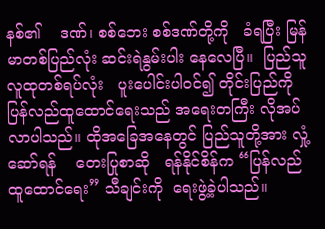နစ်၏    ဒဏ်၊ စစ်ဘေး စစ်ဒဏ်တို့ကို   ခံရပြီး မြန်မာတစ်ပြည်လုံး ဆင်းရဲနွမ်းပါး နေလေပြီ။  ပြည်သူလူထုတစ်ရပ်လုံး   ပူးပေါင်းပါဝင်၍ တိုင်းပြည်ကို ပြန်လည်ထူထောင်ရေးသည် အရေးတကြီး လိုအပ်လာပါသည်။ ထိုအခြေအနေတွင် ပြည်သူတို့အား လှုံ့ဆော်ရန်    တေးပြုစာဆို   ရန်နိုင်စိန်က “ပြန်လည် ထူထောင်ရေး” သီချင်းကို  ရေးဖွဲ့ခဲ့ပါသည်။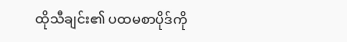ထိုသီချင်း၏ ပထမစာပိုဒ်ကို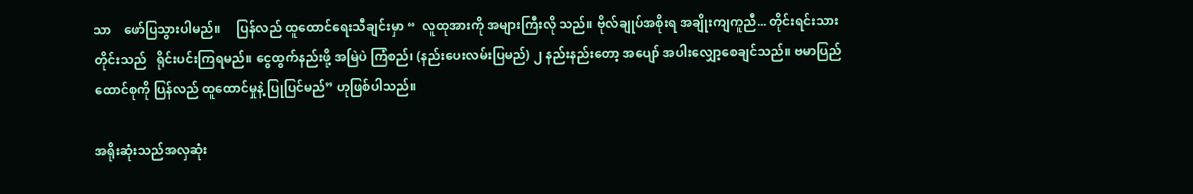သာ    ဖော်ပြသွားပါမည်။     ပြန်လည် ထူထောင်ရေးသီချင်းမှာ “  လူထုအားကို အများကြီးလို သည်။ ဗိုလ်ချုပ်အစိုးရ အချိုးကျကူညီ... တိုင်းရင်းသား တိုင်းသည်   ရိုင်းပင်းကြရမည်။ ငွေထွက်နည်းဖို့ အမြဲပဲ ကြံစည်၊ (နည်းပေးလမ်းပြမည်) ၂ နည်းနည်းတော့ အပျော် အပါးလျှော့စေချင်သည်။ ဗမာပြည်ထောင်စုကို ပြန်လည် ထူထောင်မှုနဲ့ ပြုပြင်မည်” ဟုဖြစ်ပါသည်။

အရိုးဆုံးသည်အလှဆုံး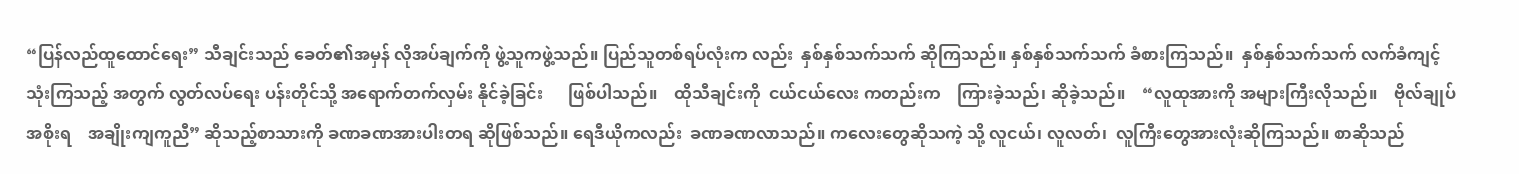“ပြန်လည်ထူထောင်ရေး” သီချင်းသည် ခေတ်၏အမှန် လိုအပ်ချက်ကို ဖွဲ့သူကဖွဲ့သည်။ ပြည်သူတစ်ရပ်လုံးက လည်း  နှစ်နှစ်သက်သက် ဆိုကြသည်။ နှစ်နှစ်သက်သက် ခံစားကြသည်။  နှစ်နှစ်သက်သက် လက်ခံကျင့်သုံးကြသည့် အတွက် လွတ်လပ်ရေး ပန်းတိုင်သို့ အရောက်တက်လှမ်း နိုင်ခဲ့ခြင်း      ဖြစ်ပါသည်။    ထိုသီချင်းကို  ငယ်ငယ်လေး ကတည်းက    ကြားခဲ့သည်၊ ဆိုခဲ့သည်။    “လူထုအားကို အများကြီးလိုသည်။    ဗိုလ်ချုပ်အစိုးရ    အချိုးကျကူညီ” ဆိုသည့်စာသားကို ခဏခဏအားပါးတရ ဆိုဖြစ်သည်။ ရေဒီယိုကလည်း  ခဏခဏလာသည်။ ကလေးတွေဆိုသကဲ့ သို့ လူငယ်၊ လူလတ်၊  လူကြီးတွေအားလုံးဆိုကြသည်။ စာဆိုသည်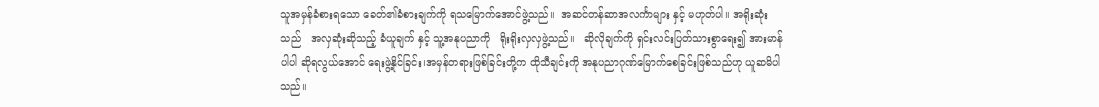သူအမှန်ခံစားရသော ခေတ်၏ခံစားချက်ကို ရသမြောက်အောင်ဖွဲ့သည်။  အဆင်တန်ဆာအလင်္ကာများ နှင့် မဟုတ်ပါ။ အရိုးဆုံးသည်   အလှဆုံးဆိုသည့် ခံယူချက် နှင့် သူ့အနုပညာကို   ရိုးရိုးလှလှဖွဲ့သည်။   ဆိုလိုချက်ကို ရှင်းလင်းပြတ်သားစွာရေး၍ အားမာန်ပါပါ ဆိုရလွယ်အောင် ရေးဖွဲ့နိုင်ခြင်း၊အမှန်တရားဖြစ်ခြင်းတို့က ထိုသီချင်းကို အနုပညာဂုဏ်မြောက်စေခြင်းဖြစ်သည်ဟု ယူဆမိပါသည်။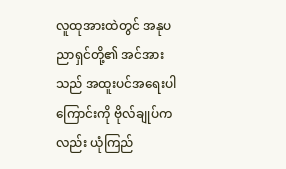လူထုအားထဲတွင် အနုပညာရှင်တို့၏ အင်အားသည် အထူးပင်အရေးပါကြောင်းကို ဗိုလ်ချုပ်ကလည်း ယုံကြည်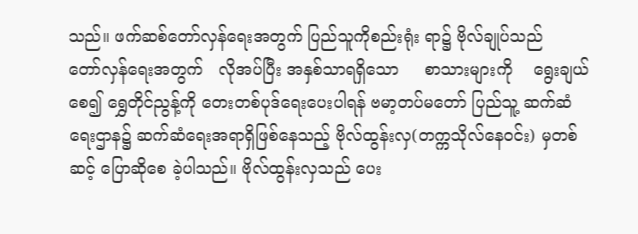သည်။ ဖက်ဆစ်တော်လှန်ရေးအတွက် ပြည်သူကိုစည်းရုံး ရာ၌ ဗိုလ်ချုပ်သည်    တော်လှန်ရေးအတွက်   လိုအပ်ပြီး အနှစ်သာရရှိသော     စာသားများကို    ရွေးချယ်စေ၍ ရွှေတိုင်ညွန့်ကို တေးတစ်ပုဒ်ရေးပေးပါရန် ဗမာ့တပ်မတော် ပြည်သူ့ ဆက်ဆံရေးဌာန၌ ဆက်ဆံရေးအရာရှိဖြစ်နေသည့် ဗိုလ်ထွန်းလှ(တက္ကသိုလ်နေဝင်း) မှတစ်ဆင့် ပြောဆိုစေ ခဲ့ပါသည်။ ဗိုလ်ထွန်းလှသည် ပေး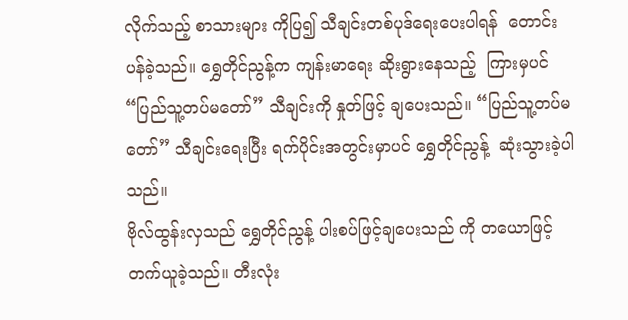လိုက်သည့် စာသားများ ကိုပြ၍ သီချင်းတစ်ပုဒ်ရေးပေးပါရန်  တောင်းပန်ခဲ့သည်။ ရွှေတိုင်ညွန့်က ကျန်းမာရေး ဆိုးရွားနေသည့်  ကြားမှပင် “ပြည်သူ့တပ်မတော်” သီချင်းကို နှုတ်ဖြင့် ချပေးသည်။ “ပြည်သူ့တပ်မတော်” သီချင်းရေးပြီး ရက်ပိုင်းအတွင်းမှာပင် ရွှေတိုင်ညွန့်  ဆုံးသွားခဲ့ပါသည်။
ဗိုလ်ထွန်းလှသည် ရွှေတိုင်ညွန့် ပါးစပ်ဖြင့်ချပေးသည် ကို တယောဖြင့်    တက်ယူခဲ့သည်။ တီးလုံး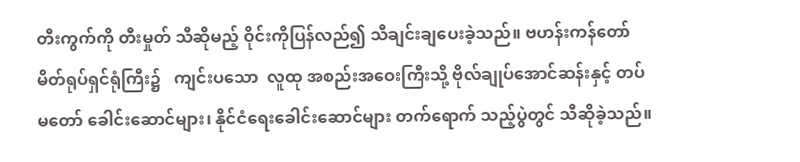တီးကွက်ကို တီးမှုတ် သီဆိုမည့် ဝိုင်းကိုပြန်လည်၍ သီချင်းချပေးခဲ့သည်။ ဗဟန်းကန်တော်မိတ်ရုပ်ရှင်ရုံကြီး၌   ကျင်းပသော  လူထု အစည်းအဝေးကြီးသို့ ဗိုလ်ချုပ်အောင်ဆန်းနှင့် တပ်မတော် ခေါင်းဆောင်များ၊ နိုင်ငံရေးခေါင်းဆောင်များ တက်ရောက် သည့်ပွဲတွင် သီဆိုခဲ့သည်။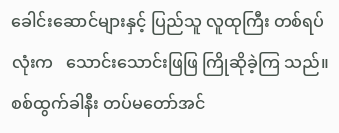ခေါင်းဆောင်များနှင့် ပြည်သူ လူထုကြီး တစ်ရပ်လုံးက   သောင်းသောင်းဖြဖြ ကြိုဆိုခဲ့ကြ သည်။ စစ်ထွက်ခါနီး တပ်မတော်အင်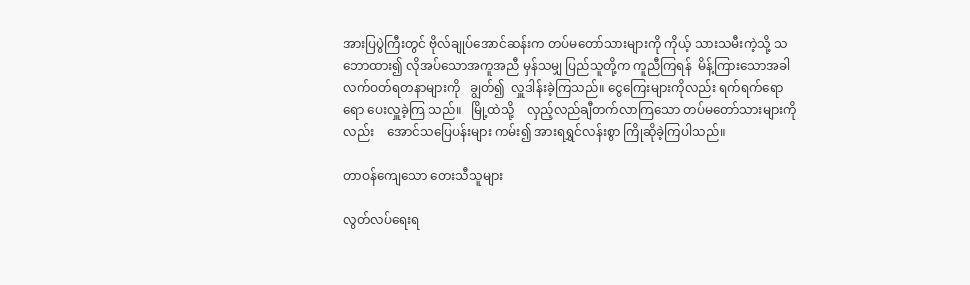အားပြပွဲကြီးတွင် ဗိုလ်ချုပ်အောင်ဆန်းက တပ်မတော်သားများကို ကိုယ့် သားသမီးကဲ့သို့ သဘောထား၍ လိုအပ်သောအကူအညီ မှန်သမျှ ပြည်သူတို့က ကူညီကြရန်  မိန့်ကြားသောအခါ လက်ဝတ်ရတနာများကို   ချွတ်၍  လှူဒါန်းခဲ့ကြသည်။ ငွေကြေးများကိုလည်း ရက်ရက်ရောရော ပေးလှူခဲ့ကြ သည်။   မြို့ထဲသို့    လှည့်လည်ချီတက်လာကြသော တပ်မတော်သားများကိုလည်း    အောင်သပြေပန်းများ ကမ်း၍ အားရရွှင်လန်းစွာ ကြိုဆိုခဲ့ကြပါသည်။

တာဝန်ကျေသော တေးသီသူများ

လွတ်လပ်ရေးရ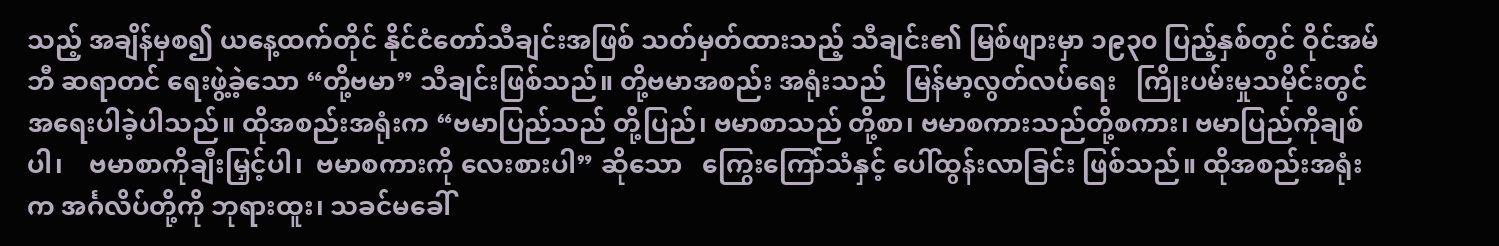သည့် အချိန်မှစ၍ ယနေ့ထက်တိုင် နိုင်ငံတော်သီချင်းအဖြစ် သတ်မှတ်ထားသည့် သီချင်း၏ မြစ်ဖျားမှာ ၁၉၃၀ ပြည့်နှစ်တွင် ဝိုင်အမ်ဘီ ဆရာတင် ရေးဖွဲ့ခဲ့သော “တို့ဗမာ” သီချင်းဖြစ်သည်။ တို့ဗမာအစည်း အရုံးသည်   မြန်မာ့လွတ်လပ်ရေး   ကြိုးပမ်းမှုသမိုင်းတွင် အရေးပါခဲ့ပါသည်။ ထိုအစည်းအရုံးက “ဗမာပြည်သည် တို့ပြည်၊ ဗမာစာသည် တို့စာ၊ ဗမာစကားသည်တို့စကား၊ ဗမာပြည်ကိုချစ်ပါ၊    ဗမာစာကိုချီးမြှင့်ပါ၊  ဗမာစကားကို လေးစားပါ” ဆိုသော   ကြွေးကြော်သံနှင့် ပေါ်ထွန်းလာခြင်း ဖြစ်သည်။ ထိုအစည်းအရုံးက အင်္ဂလိပ်တို့ကို ဘုရားထူး၊ သခင်မခေါ်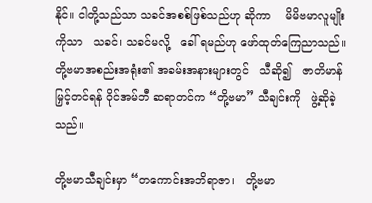နိုင်။ ငါတို့သည်သာ သခင်အစစ်ဖြစ်သည်ဟု ဆိုကာ    မိမိဗမာလူမျိုးကိုသာ   သခင်၊ သခင်မလို့   ခေါ် ရမည်ဟု ဖော်ထုတ်ကြေညာသည်။ တို့ဗမာအစည်းအရုံး၏ အခမ်းအနားများတွင်   သီဆို၍   ဇာတိမာန်မြှင့်တင်ရန် ဝိုင်အမ်ဘီ ဆရာတင်က “တို့ဗမာ” သီချင်းကို   ဖွဲ့ဆိုခဲ့သည်။

တို့ဗမာသီချင်းမှာ “တကောင်းအဘိရာဇာ၊   တို့ဗမာ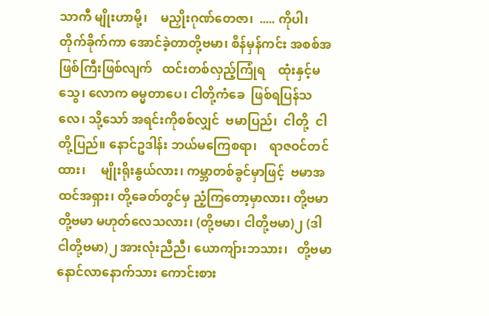သာကီ မျိုးဟာမို့၊    မညှိုးဂုဏ်တေဇာ၊  ..... ကိုပါ၊ တိုက်ခိုက်ကာ အောင်ခဲ့တာတို့ဗမာ၊ စိန်မှန်ကင်း အစစ်အဖြစ်ကြီးဖြစ်လျက်   ထင်းတစ်လှည့်ကြုံရ    ထုံးနှင့်မသွေ၊ လောက ဓမ္မတာပေ၊ ငါတို့ကံခေ  ဖြစ်ရပြန်သလေ၊ သို့သော် အရင်းကိုစစ်လျှင်  ဗမာပြည်၊  ငါတို့  ငါတို့ပြည်။ နောင်ဥဒါန်း ဘယ်မကြေစရာ၊    ရာဇဝင်တင်ထား၊     မျိုးရိုးနွယ်လား၊ ကမ္ဘာတစ်ခွင်မှာဖြင့်  ဗမာအထင်အရှား၊ တို့ခေတ်တွင်မှ ညံ့ကြတော့မှာလား၊ တို့ဗမာ တို့ဗမာ မဟုတ်လေသလား၊ (တို့ဗမာ၊ ငါတို့ဗမာ)၂ (ဒါ ငါတို့ဗမာ)၂ အားလုံးညီညီ၊ ယောကျ်ားဘသား၊   တို့ဗမာ   နောင်လာနောက်သား ကောင်းစား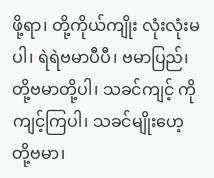ဖို့ရာ၊ တို့ကိုယ်ကျိုး လုံးလုံးမပါ၊ ရဲရဲဗမာပီပီ၊ ဗမာပြည်၊ တို့ဗမာတို့ပါ၊ သခင်ကျင့် ကို ကျင့်ကြပါ၊ သခင်မျိုးဟေ့  တို့ဗမာ၊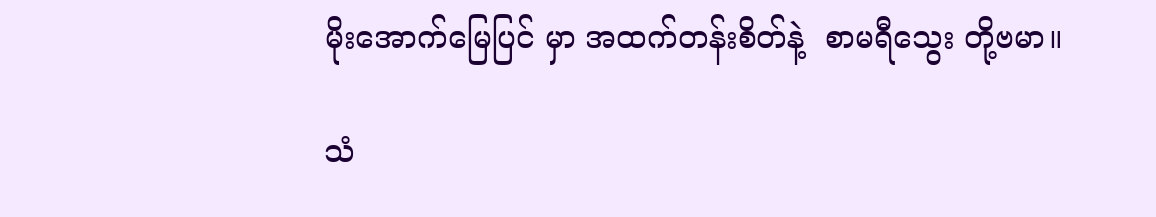မိုးအောက်မြေပြင် မှာ အထက်တန်းစိတ်နဲ့  စာမရီသွေး တို့ဗမာ။

သံ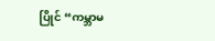ပြိုင် “ကမ္ဘာမ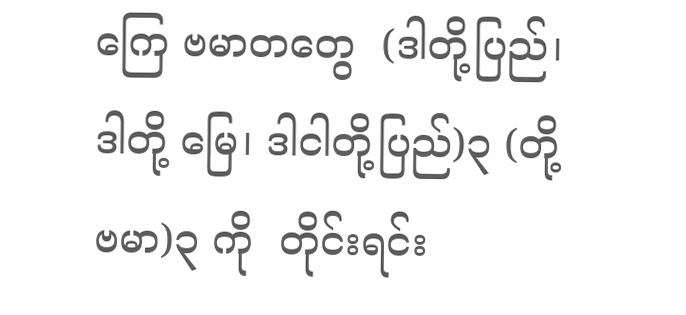ကြေ ဗမာတတွေ  (ဒါတို့ပြည်၊ ဒါတို့ မြေ၊ ဒါငါတို့ပြည်)၃ (တို့ဗမာ)၃ ကို  တိုင်းရင်း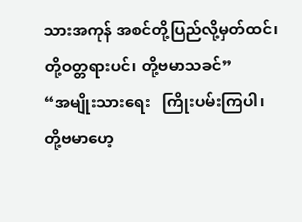သားအကုန် အစင်တို့ပြည်လို့မှတ်ထင်၊ တို့ဝတ္တရားပင်၊ တို့ဗမာသခင်”
“အမျိုးသားရေး   ကြိုးပမ်းကြပါ၊   တို့ဗမာဟေ့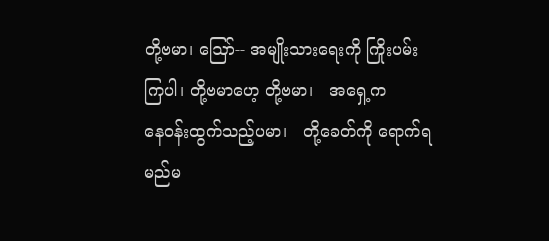တို့ဗမာ၊ ဪ-- အမျိုးသားရေးကို ကြိုးပမ်းကြပါ၊ တို့ဗမာဟေ့ တို့ဗမာ၊   အရှေ့က     နေဝန်းထွက်သည့်ပမာ၊   တို့ခေတ်ကို ရောက်ရမည်မ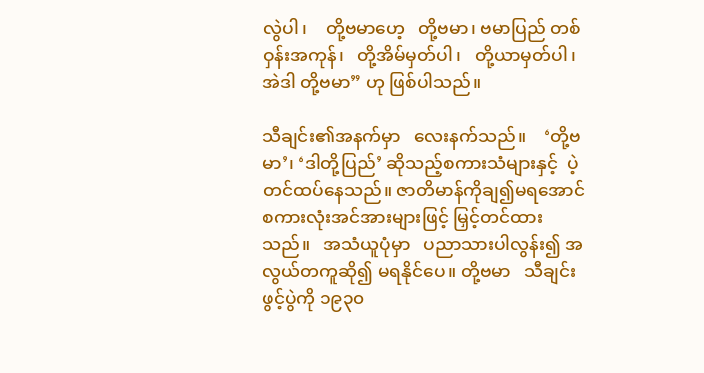လွဲပါ၊    တို့ဗမာဟေ့   တို့ဗမာ၊ ဗမာပြည် တစ်ဝှန်းအကုန်၊   တို့အိမ်မှတ်ပါ၊   တို့ယာမှတ်ပါ၊ အဲဒါ တို့ဗမာ” ဟု ဖြစ်ပါသည်။

သီချင်း၏အနက်မှာ   လေးနက်သည်။    ‘တို့ဗမာ’၊ ‘ဒါတို့ပြည်’ ဆိုသည့်စကားသံများနှင့်  ပဲ့တင်ထပ်နေသည်။ ဇာတိမာန်ကိုချ၍မရအောင် စကားလုံးအင်အားများဖြင့် မြှင့်တင်ထားသည်။   အသံယူပုံမှာ   ပညာသားပါလွန်း၍ အလွယ်တကူဆို၍ မရနိုင်ပေ။ တို့ဗမာ   သီချင်းဖွင့်ပွဲကို ၁၉၃၀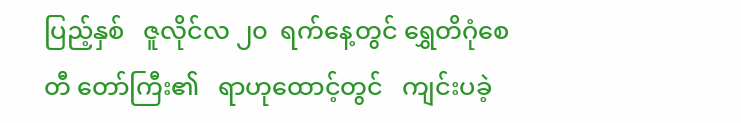ပြည့်နှစ်   ဇူလိုင်လ ၂၀  ရက်နေ့တွင် ရွှေတိဂုံစေတီ တော်ကြီး၏   ရာဟုထောင့်တွင်   ကျင်းပခဲ့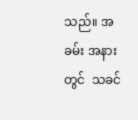သည်။ အခမ်း အနားတွင်  သခင်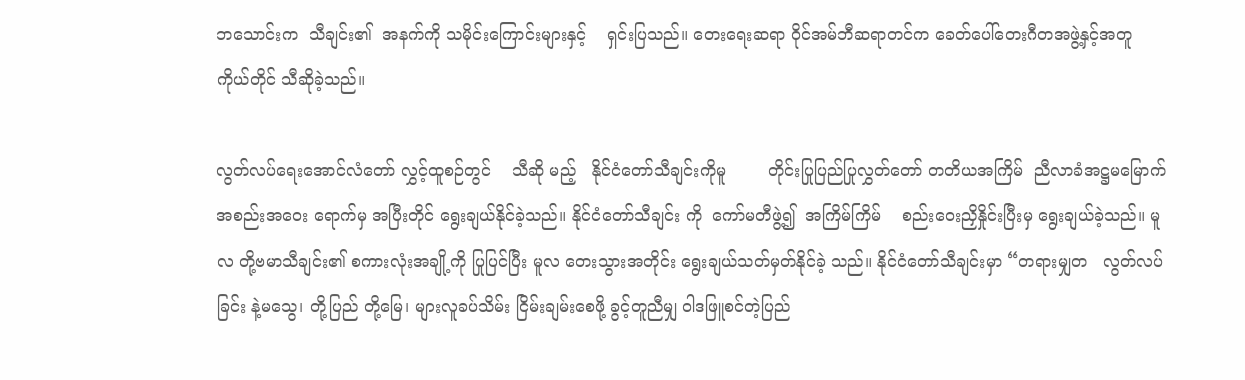ဘသောင်းက  သီချင်း၏  အနက်ကို သမိုင်းကြောင်းများနှင့်    ရှင်းပြသည်။ တေးရေးဆရာ ဝိုင်အမ်ဘီဆရာတင်က ခေတ်ပေါ်တေးဂီတအဖွဲ့နှင့်အတူ ကိုယ်တိုင် သီဆိုခဲ့သည်။

လွတ်လပ်ရေးအောင်လံတော် လွှင့်ထူစဉ်တွင်    သီဆို မည့်   နိုင်ငံတော်သီချင်းကိုမူ        တိုင်းပြုပြည်ပြုလွှတ်တော် တတိယအကြိမ်  ညီလာခံအဋ္ဌမမြောက်   အစည်းအဝေး ရောက်မှ အပြီးတိုင် ရွေးချယ်နိုင်ခဲ့သည်။ နိုင်ငံတော်သီချင်း ကို  ကော်မတီဖွဲ့၍  အကြိမ်ကြိမ်    စည်းဝေးညှိနှိုင်းပြီးမှ ရွေးချယ်ခဲ့သည်။ မူလ တို့ဗမာသီချင်း၏ စကားလုံးအချို့ကို ပြုပြင်ပြီး မူလ တေးသွားအတိုင်း ရွေးချယ်သတ်မှတ်နိုင်ခဲ့ သည်။ နိုင်ငံတော်သီချင်းမှာ “တရားမျှတ   လွတ်လပ်ခြင်း နဲ့မသွေ၊ တို့ပြည် တို့မြေ၊ များလူခပ်သိမ်း ငြိမ်းချမ်းစေဖို့ ခွင့်တူညီမျှ ဝါဒဖြူစင်တဲ့ပြည်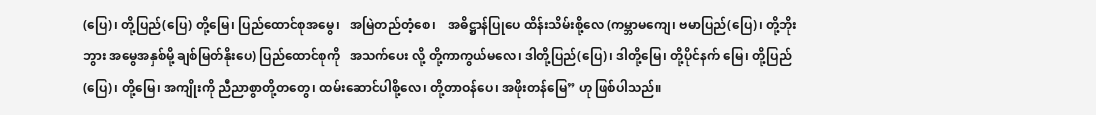(ပြေ)၊ တို့ပြည်(ပြေ) တို့မြေ၊ ပြည်ထောင်စုအမွေ၊   အမြဲတည်တံ့စေ၊    အဓိဋ္ဌာန်ပြုပေ ထိန်းသိမ်းစို့လေ (ကမ္ဘာမကျေ၊ ဗမာပြည်(ပြေ)၊ တို့ဘိုးဘွား အမွေအနှစ်မို့ ချစ်မြတ်နိုးပေ) ပြည်ထောင်စုကို   အသက်ပေး လို့ တို့ကာကွယ်မလေ၊ ဒါတို့ပြည်(ပြေ)၊ ဒါတို့မြေ၊ တို့ပိုင်နက် မြေ၊ တို့ပြည်(ပြေ)၊ တို့မြေ၊ အကျိုးကို ညီညာစွာတို့တတွေ၊ ထမ်းဆောင်ပါစို့လေ၊ တို့တာဝန်ပေ၊ အဖိုးတန်မြေ” ဟု ဖြစ်ပါသည်။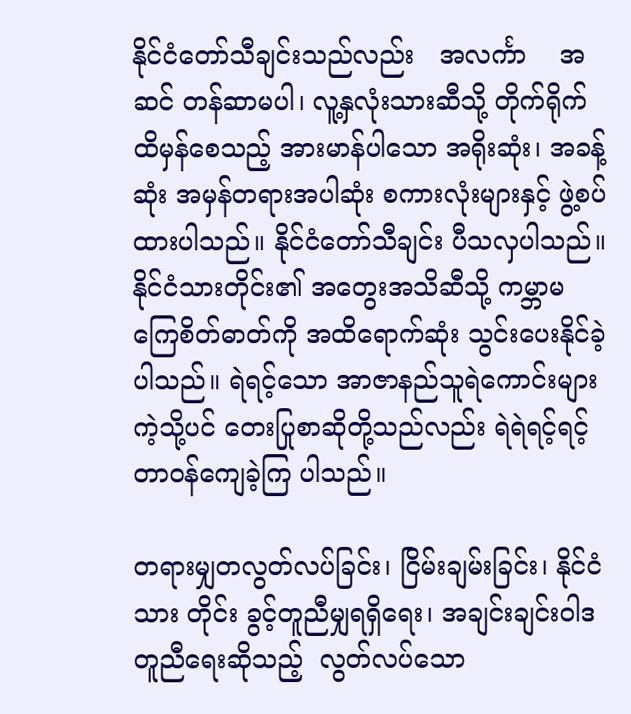နိုင်ငံတော်သီချင်းသည်လည်း   အလင်္ကာ    အဆင် တန်ဆာမပါ၊ လူ့နှလုံးသားဆီသို့ တိုက်ရိုက်ထိမှန်စေသည့် အားမာန်ပါသော အရိုးဆုံး၊ အခန့်ဆုံး အမှန်တရားအပါဆုံး စကားလုံးများနှင့် ဖွဲ့စပ်ထားပါသည်။ နိုင်ငံတော်သီချင်း ပီသလှပါသည်။ နိုင်ငံသားတိုင်း၏ အတွေးအသိဆီသို့ ကမ္ဘာမကြေစိတ်ဓာတ်ကို အထိရောက်ဆုံး သွင်းပေးနိုင်ခဲ့ ပါသည်။ ရဲရင့်သော အာဇာနည်သူရဲကောင်းများကဲ့သို့ပင် တေးပြုစာဆိုတို့သည်လည်း ရဲရဲရင့်ရင့် တာဝန်ကျေခဲ့ကြ ပါသည်။

တရားမျှတလွတ်လပ်ခြင်း၊ ငြိမ်းချမ်းခြင်း၊ နိုင်ငံသား တိုင်း ခွင့်တူညီမျှရရှိရေး၊ အချင်းချင်းဝါဒတူညီရေးဆိုသည့်  လွတ်လပ်သော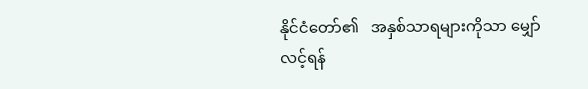နိုင်ငံတော်၏   အနှစ်သာရများကိုသာ မျှော်လင့်ရန်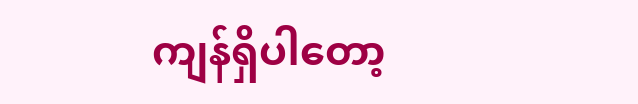ကျန်ရှိပါတော့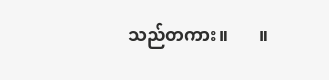သည်တကား။       ။